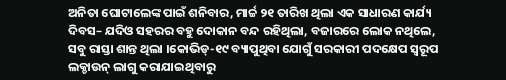ଅନିତା ଘୋଟାଲେଙ୍କ ପାଇଁ ଶନିବାର, ମାର୍ଚ୍ଚ ୨୧ ତାରିଖ ଥିଲା ଏକ ସାଧାରଣ କାର୍ଯ୍ୟ ଦିବସ– ଯଦିଓ ସହରର ବହୁ ଦୋକାନ ବନ୍ଦ ରହିଥିଲା, ବଜାରରେ ଲୋକ ନଥିଲେ, ସବୁ ରାସ୍ତା ଶାନ୍ତ ଥିଲା ।କୋଭିଡ୍-୧୯ ବ୍ୟାପୁଥିବା ଯୋଗୁଁ ସରକାରୀ ପଦକ୍ଷେପ ସ୍ଵରୂପ ଲକ୍ଡାଉନ୍ ଲାଗୁ କରାଯାଇଥିବାରୁ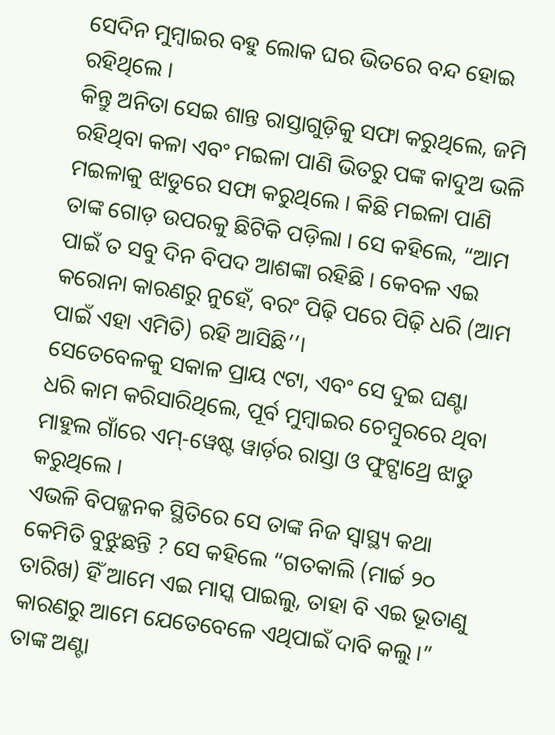ସେଦିନ ମୁମ୍ବାଇର ବହୁ ଲୋକ ଘର ଭିତରେ ବନ୍ଦ ହୋଇ ରହିଥିଲେ ।
କିନ୍ତୁ ଅନିତା ସେଇ ଶାନ୍ତ ରାସ୍ତାଗୁଡ଼ିକୁ ସଫା କରୁଥିଲେ, ଜମି ରହିଥିବା କଳା ଏବଂ ମଇଳା ପାଣି ଭିତରୁ ପଙ୍କ କାଦୁଅ ଭଳି ମଇଳାକୁ ଝାଡୁରେ ସଫା କରୁଥିଲେ । କିଛି ମଇଳା ପାଣି ତାଙ୍କ ଗୋଡ଼ ଉପରକୁ ଛିଟିକି ପଡ଼ିଲା । ସେ କହିଲେ, “ଆମ ପାଇଁ ତ ସବୁ ଦିନ ବିପଦ ଆଶଙ୍କା ରହିଛି । କେବଳ ଏଇ କରୋନା କାରଣରୁ ନୁହେଁ, ବରଂ ପିଢ଼ି ପରେ ପିଢ଼ି ଧରି (ଆମ ପାଇଁ ଏହା ଏମିତି) ରହି ଆସିଛି’’।
ସେତେବେଳକୁ ସକାଳ ପ୍ରାୟ ୯ଟା, ଏବଂ ସେ ଦୁଇ ଘଣ୍ଟା ଧରି କାମ କରିସାରିଥିଲେ, ପୂର୍ବ ମୁମ୍ବାଇର ଚେମ୍ବୁରରେ ଥିବା ମାହୁଲ ଗାଁରେ ଏମ୍-ୱେଷ୍ଟ ୱାର୍ଡ଼ର ରାସ୍ତା ଓ ଫୁଟ୍ପାଥ୍ରେ ଝାଡୁ କରୁଥିଲେ ।
ଏଭଳି ବିପଜ୍ଜନକ ସ୍ଥିତିରେ ସେ ତାଙ୍କ ନିଜ ସ୍ଵାସ୍ଥ୍ୟ କଥା କେମିତି ବୁଝୁଛନ୍ତି ? ସେ କହିଲେ “ଗତକାଲି (ମାର୍ଚ୍ଚ ୨୦ ତାରିଖ) ହିଁ ଆମେ ଏଇ ମାସ୍କ ପାଇଲୁ, ତାହା ବି ଏଇ ଭୂତାଣୁ କାରଣରୁ ଆମେ ଯେତେବେଳେ ଏଥିପାଇଁ ଦାବି କଲୁ।” ତାଙ୍କ ଅଣ୍ଟା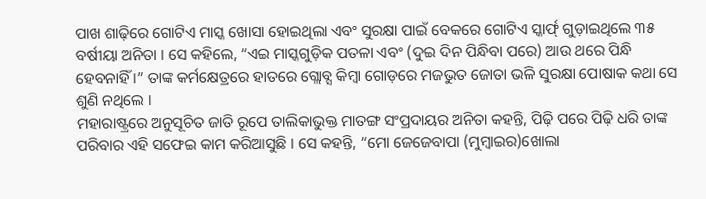ପାଖ ଶାଢ଼ିରେ ଗୋଟିଏ ମାସ୍କ ଖୋସା ହୋଇଥିଲା ଏବଂ ସୁରକ୍ଷା ପାଇଁ ବେକରେ ଗୋଟିଏ ସ୍କାର୍ଫ୍ ଗୁଡ଼ାଇଥିଲେ ୩୫ ବର୍ଷୀୟା ଅନିତା । ସେ କହିଲେ, “ଏଇ ମାସ୍କଗୁଡ଼ିକ ପତଳା ଏବଂ (ଦୁଇ ଦିନ ପିନ୍ଧିବା ପରେ) ଆଉ ଥରେ ପିନ୍ଧି ହେବନାହିଁ ।” ତାଙ୍କ କର୍ମକ୍ଷେତ୍ରରେ ହାତରେ ଗ୍ଲୋବ୍ସ କିମ୍ବା ଗୋଡ଼ରେ ମଜଭୁତ ଜୋତା ଭଳି ସୁରକ୍ଷା ପୋଷାକ କଥା ସେ ଶୁଣି ନଥିଲେ ।
ମହାରାଷ୍ଟ୍ରରେ ଅନୁସୂଚିତ ଜାତି ରୂପେ ତାଲିକାଭୁକ୍ତ ମାତଙ୍ଗ ସଂପ୍ରଦାୟର ଅନିତା କହନ୍ତି, ପିଢ଼ି ପରେ ପିଢ଼ି ଧରି ତାଙ୍କ ପରିବାର ଏହି ସଫେଇ କାମ କରିଆସୁଛି । ସେ କହନ୍ତି, “ମୋ ଜେଜେବାପା (ମୁମ୍ବାଇର)ଖୋଲା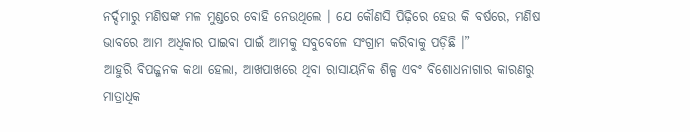ନର୍ଦ୍ଦମାରୁ ମଣିଷଙ୍କ ମଳ ମୁଣ୍ଡରେ ବୋହି ନେଉଥିଲେ । ଯେ କୌଣସି ପିଢ଼ିରେ ହେଉ କି ବର୍ଷରେ, ମଣିଷ ଭାବରେ ଆମ ଅଧିକାର ପାଇବା ପାଇଁ ଆମକୁ ସବୁବେଳେ ସଂଗ୍ରାମ କରିବାକୁ ପଡ଼ିଛି ।”
ଆହୁରି ବିପଜ୍ଜନକ କଥା ହେଲା, ଆଖପାଖରେ ଥିବା ରାସାୟନିକ ଶିଳ୍ପ ଏବଂ ବିଶୋଧନାଗାର କାରଣରୁ ମାତ୍ରାଧିକ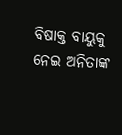ବିଷାକ୍ତ ବାୟୁକୁ ନେଇ ଅନିତାଙ୍କ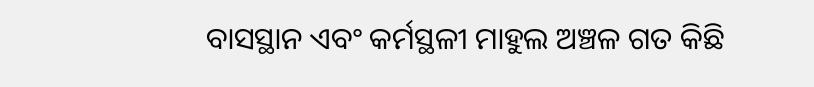ବାସସ୍ଥାନ ଏବଂ କର୍ମସ୍ଥଳୀ ମାହୁଲ ଅଞ୍ଚଳ ଗତ କିଛି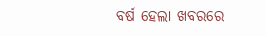ବର୍ଷ ହେଲା ଖବରରେ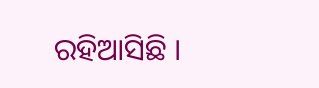ରହିଆସିଛି ।